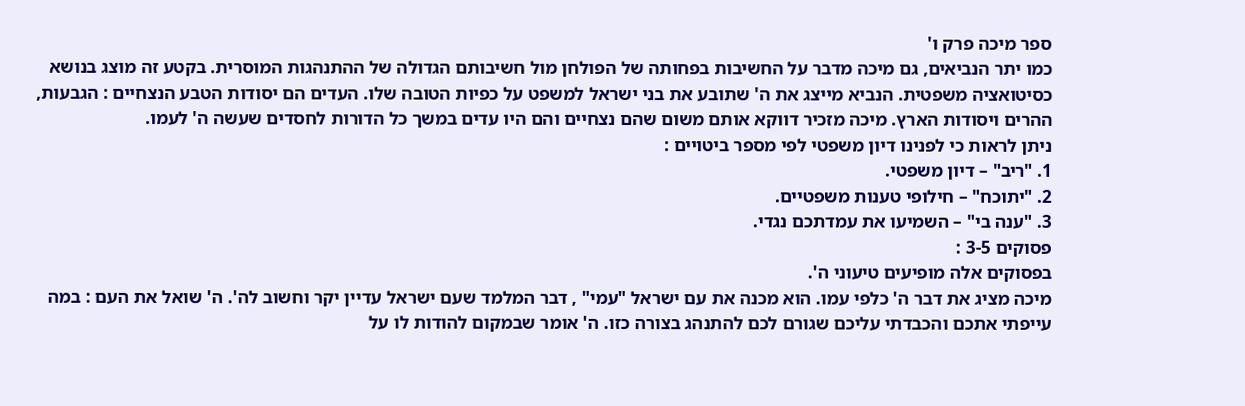ספר מיכה פרק ו'
כמו יתר הנביאים, גם מיכה מדבר על החשיבות בפחותה של הפולחן מול חשיבותם הגדולה של ההתנהגות המוסרית. בקטע זה מוצג בנושא כסיטואציה משפטית. הנביא מייצג את ה' שתובע את בני ישראל למשפט על כפיות הטובה שלו. העדים הם יסודות הטבע הנצחיים : הגבעות, ההרים ויסודות הארץ. מיכה מזכיר דווקא אותם משום שהם נצחיים והם היו עדים במשך כל הדורות לחסדים שעשה ה' לעמו.
ניתן לראות כי לפנינו דיון משפטי לפי מספר ביטויים :
1. "ריב" – דיון משפטי.
2. "יתוכח" – חילופי טענות משפטיים.
3. "ענה בי" – השמיעו את עמדתכם נגדי.
פסוקים 3-5 :
בפסוקים אלה מופיעים טיעוני ה'.
מיכה מציג את דבר ה' כלפי עמו. הוא מכנה את עם ישראל "עמי" , דבר המלמד שעם ישראל עדיין יקר וחשוב לה'. ה' שואל את העם : במה עייפתי אתכם והכבדתי עליכם שגורם לכם להתנהג בצורה כזו. ה' אומר שבמקום להודות לו על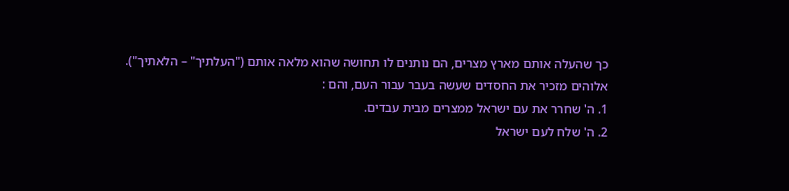כך שהעלה אותם מארץ מצרים, הם נותנים לו תחושה שהוא מלאה אותם ("העלתיך" – הלאתיך").
אלוהים מזכיר את החסדים שעשה בעבר עבור העם, והם :
1. ה' שחרר את עם ישראל ממצרים מבית עבדים.
2. ה' שלח לעם ישראל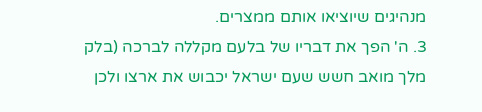מנהיגים שיוציאו אותם ממצרים.
3. ה' הפך את דבריו של בלעם מקללה לברכה (בלק מלך מואב חשש שעם ישראל יכבוש את ארצו ולכן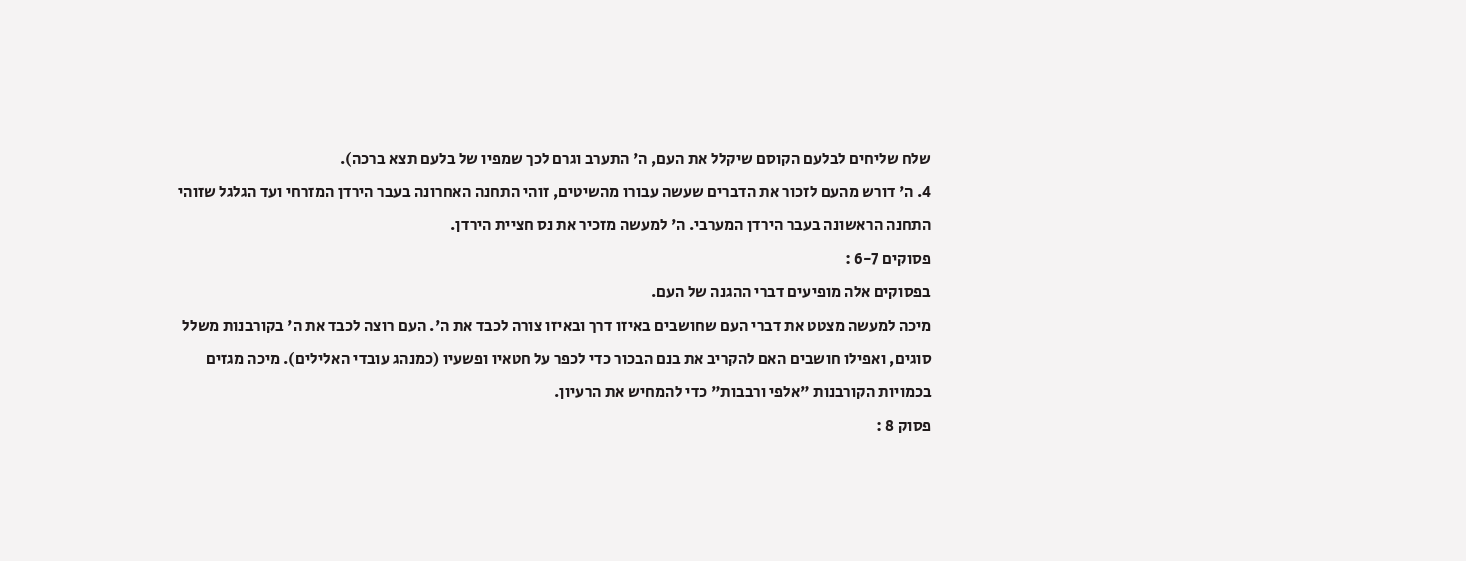שלח שליחים לבלעם הקוסם שיקלל את העם, ה' התערב וגרם לכך שמפיו של בלעם תצא ברכה).
4. ה' דורש מהעם לזכור את הדברים שעשה עבורו מהשיטים, זוהי התחנה האחרונה בעבר הירדן המזרחי ועד הגלגל שזוהי התחנה הראשונה בעבר הירדן המערבי. ה' למעשה מזכיר את נס חציית הירדן.
פסוקים 6-7 :
בפסוקים אלה מופיעים דברי ההגנה של העם.
מיכה למעשה מצטט את דברי העם שחושבים באיזו דרך ובאיזו צורה לכבד את ה'. העם רוצה לכבד את ה' בקורבנות משלל סוגים, ואפילו חושבים האם להקריב את בנם הבכור כדי לכפר על חטאיו ופשעיו (כמנהג עובדי האלילים). מיכה מגזים בכמויות הקורבנות "אלפי ורבבות" כדי להמחיש את הרעיון.
פסוק 8 :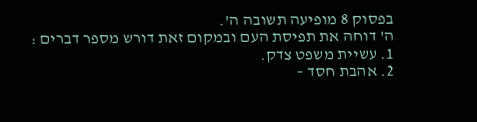בפסוק 8 מופיעה תשובה ה'.
ה' דוחה את תפיסת העם ובמקום זאת דורש מספר דברים :
1. עשיית משפט צדק.
2. אהבת חסד –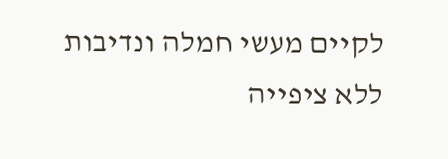לקיים מעשי חמלה ונדיבות ללא ציפייה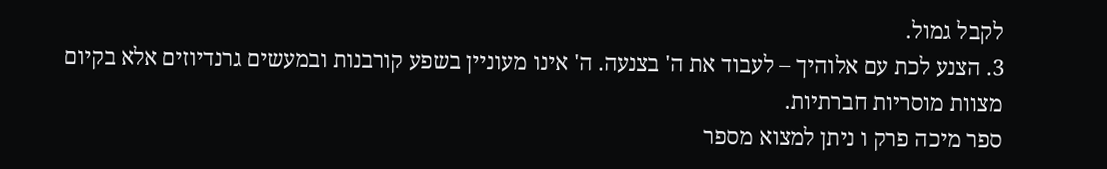לקבל גמול.
3. הצנע לכת עם אלוהיך – לעבוד את ה' בצנעה. ה' אינו מעוניין בשפע קורבנות ובמעשים גרנדיוזים אלא בקיום מצוות מוסריות חברתיות.
ספר מיכה פרק ו ניתן למצוא מספר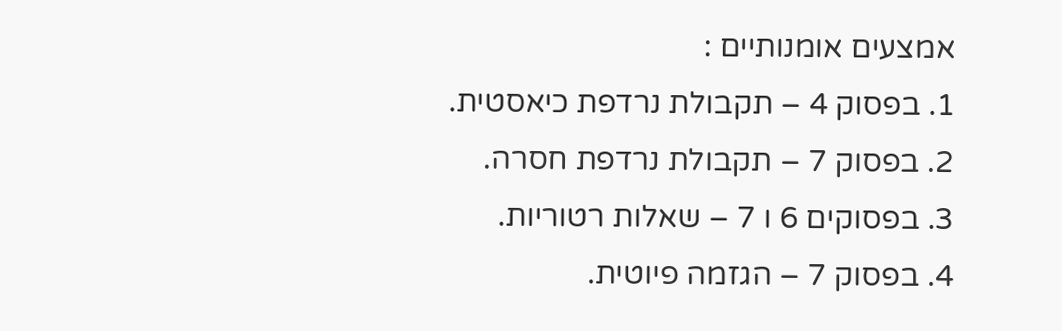אמצעים אומנותיים :
1. בפסוק 4 – תקבולת נרדפת כיאסטית.
2. בפסוק 7 – תקבולת נרדפת חסרה.
3. בפסוקים 6 ו 7 – שאלות רטוריות.
4. בפסוק 7 – הגזמה פיוטית.